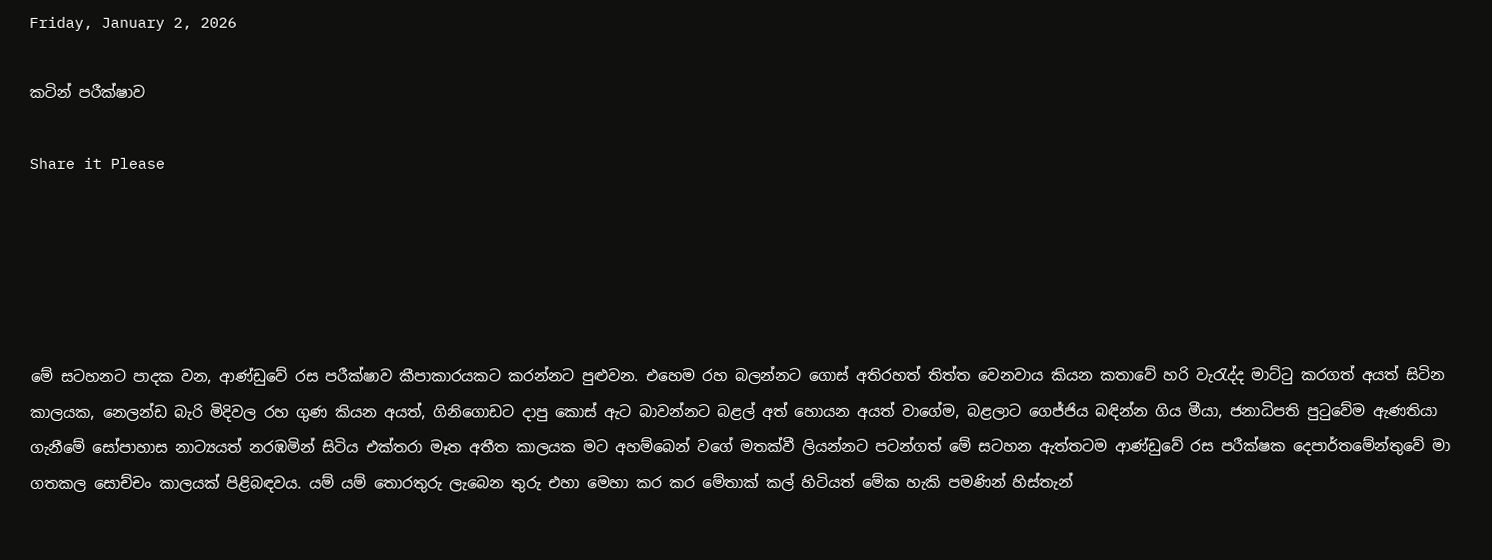Friday, January 2, 2026

කටින් පරීක්ෂාව

Share it Please





මේ සටහනට පාදක වන, ආණ්ඩුවේ රස පරීක්ෂාව කීපාකාරයකට කරන්නට පුළුවන. එහෙම රහ බලන්නට ගොස් අතිරහත් තිත්ත වෙනවාය කියන කතාවේ හරි වැරැද්ද මාට්ටු කරගත් අයත් සිටින කාලයක, නෙලන්ඩ බැරි මිදිවල රහ ගුණ කියන අයත්, ගිනිගොඩට දාපු කොස් ඇට බාවන්නට බළල් අත් හොයන අයත් වාගේම, බළලාට ගෙජ්ජිය බඳින්න ගිය මීයා, ජනාධිපති පුටුවේම ඇණතියා ගැනීමේ සෝපාහාස නාට්‍යයත් නරඹමින් සිටිය එක්තරා මෑත අතීත කාලයක මට අහම්බෙන් වගේ මතක්වී ලියන්නට පටන්ගත් මේ සටහන ඇත්තටම ආණ්ඩුවේ රස පරීක්ෂක දෙපාර්තමේන්තුවේ මා ගතකල සොච්චං කාලයක් පිළිබඳවය. යම් යම් තොරතුරු ලැබෙන තුරු එහා මෙහා කර කර මේතාක් කල් හිටියත් මේක හැකි පමණින් හිස්තැන්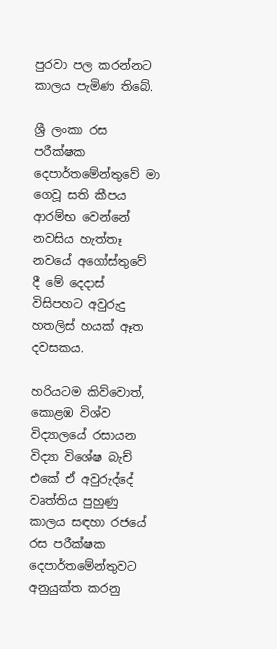පුරවා පල කරන්නට කාලය පැමිණ තිබේ.

ශ්‍රී ලංකා රස පරීක්ෂක දෙපාර්තමේන්තුවේ මා ගෙවූ සති කීපය ආරම්භ වෙන්නේ නවසිය හැත්තෑ නවයේ අගෝස්තුවේ දී මේ දෙදාස් විසිපහට අවුරුදු හතලිස් හයක් ඈත දවසකය.

හරියටම කිව්වොත්, කොළඹ විශ්ව විද්‍යාලයේ රසායන විද්‍යා විශේෂ බැච් එකේ ඒ අවුරුද්දේ වෘත්තිය පුහුණු කාලය සඳහා රජයේ රස පරීක්ෂක දෙපාර්තමේන්තුවට අනුයුක්ත කරනු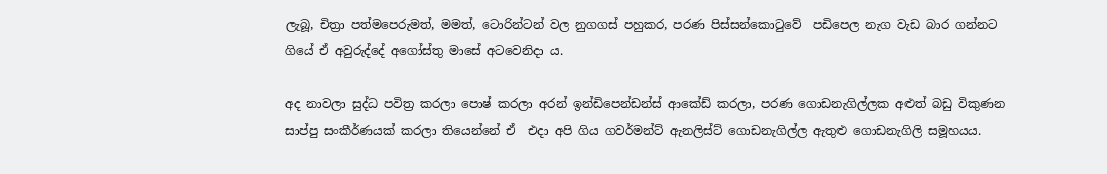ලැබූ, චිත්‍රා පත්මපෙරුමත්, මමත්, ටොරින්ටන් වල නුගගස් පහුකර, පරණ පිස්සන්කොටුවේ  පඩිපෙල නැග වැඩ බාර ගන්නට ගියේ ඒ අවුරුද්දේ අගෝස්තු මාසේ අටවෙනිදා ය.

අද නාවලා සුද්ධ පවිත්‍ර කරලා පොෂ් කරලා අරන් ඉන්ඩිපෙන්ඩන්ස් ආකේඩ් කරලා, පරණ ගොඩනැගිල්ලක අළුත් බඩු විකුණන සාප්පු සංකීර්ණයක් කරලා තියෙන්නේ ඒ  එදා අපි ගිය ගවර්මන්ට් ඇනලිස්ට් ගොඩනැගිල්ල ඇතුළු ගොඩනැගිලි සමූහයය.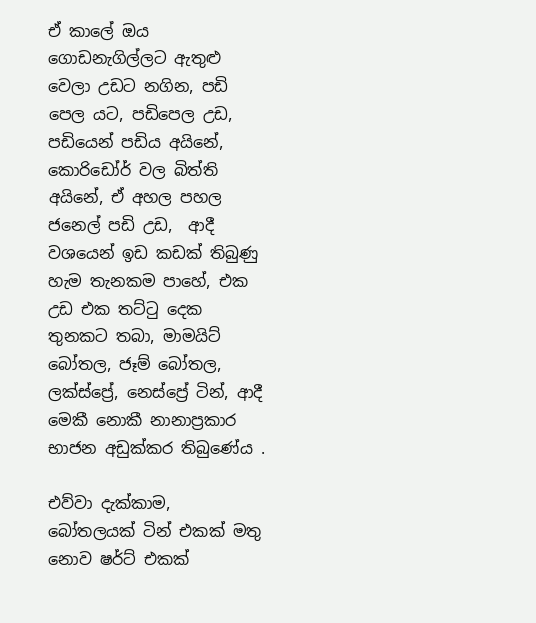ඒ කාලේ ඔය ගොඩනැගිල්ලට ඇතුළු වෙලා උඩට නගින, පඩි පෙල යට, පඩිපෙල උඩ, පඩියෙන් පඩිය අයිනේ, කොරිඩෝර් වල බිත්ති අයිනේ, ඒ අහල පහල ජනෙල් පඩි උඩ,  ආදී වශයෙන් ඉඩ කඩක් තිබුණු හැම තැනකම පාහේ, එක උඩ එක තට්ටු දෙක තුනකට තබා, මාමයිට් බෝතල, ජෑම් බෝතල,  ලක්ස්ප්‍රේ, නෙස්ප්‍රේ ටින්, ආදී මෙකී නොකී නානාප්‍රකාර භාජන අඩුක්කර තිබුණේය .

එව්වා දැක්කාම, බෝතලයක් ටින් එකක් මතු නොව ෂර්ට් එකක්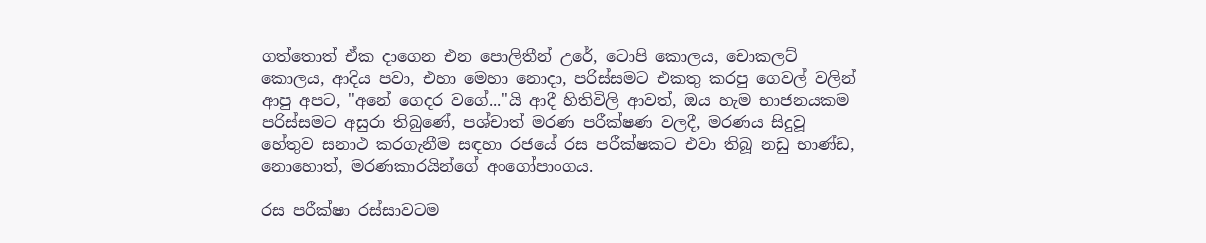ගත්තොත් ඒක දාගෙන එන පොලිතීන් උරේ, ටොපි කොලය, චොකලට් කොලය, ආදිය පවා, එහා මෙහා නොදා, පරිස්සමට එකතු කරපු ගෙවල් වලින් ආපු අපට, "අනේ ගෙදර වගේ..."යි ආදී හිතිවිලි ආවත්, ඔය හැම භාජනයකම පරිස්සමට අසුරා තිබුණේ, පශ්චාත් මරණ පරීක්ෂණ වලදී, මරණය සිදුවූ හේතුව සනාථ කරගැනීම සඳහා රජයේ රස පරීක්ෂකට එවා තිබූ නඩු භාණ්ඩ, නොහොත්, මරණකාරයින්ගේ අංගෝපාංගය.

රස පරීක්ෂා රස්සාවටම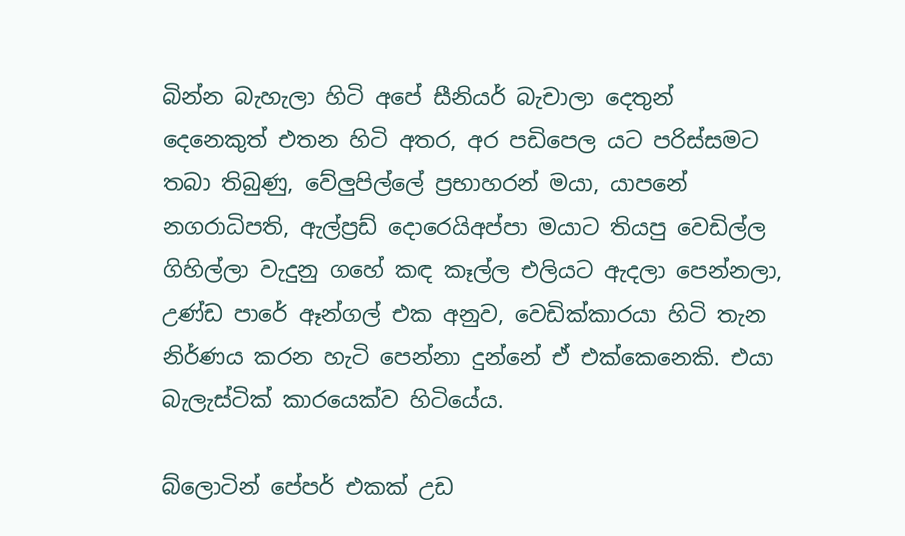බින්න බැහැලා හිටි අපේ සීනියර් බැචාලා දෙතුන් දෙනෙකුත් එතන හිටි අතර, අර පඩිපෙල යට පරිස්සමට තබා තිබුණු, වේලුපිල්ලේ ප්‍රභාහරන් මයා, යාපනේ නගරාධිපති, ඇල්ප්‍රඩ් දොරෙයිඅප්පා මයාට තියපු වෙඩිල්ල ගිහිල්ලා වැදුනු ගහේ කඳ කෑල්ල එලියට ඇදලා පෙන්නලා, උණ්ඩ පාරේ ඈන්ගල් එක අනුව, වෙඩික්කාරයා හිටි තැන නිර්ණය කරන හැටි පෙන්නා දුන්නේ ඒ එක්කෙනෙකි. එයා බැලැස්ටික් කාරයෙක්ව හිටියේය.

බ්ලොටින් පේපර් එකක් උඩ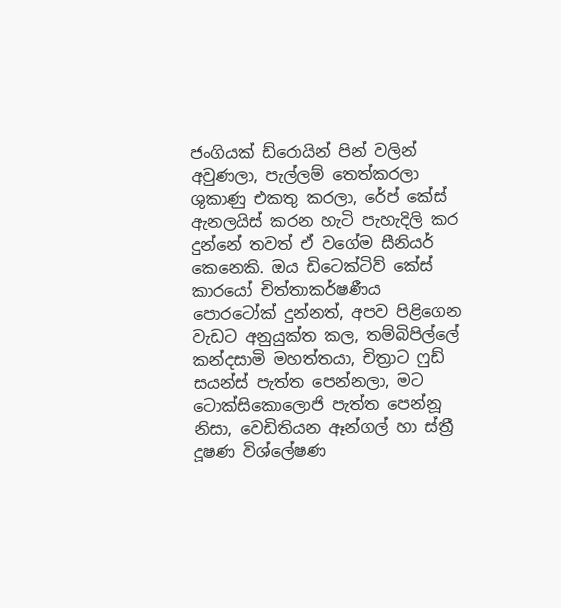ජංගියක් ඩ්රොයින් පින් වලින් අවුණලා, පැල්ලම් තෙත්කරලා ශුකාණු එකතු කරලා, රේප් කේස් ඇනලයිස් කරන හැටි පැහැදිලි කර දුන්නේ තවත් ඒ වගේම සීනියර් කෙනෙකි. ඔය ඩිටෙක්ටිව් කේස් කාරයෝ චිත්තාකර්ෂණීය පොරටෝක් දුන්නත්, අපව පිළිගෙන වැඩට අනුයුක්ත කල, තම්බිපිල්ලේ කන්දසාමි මහත්තයා, චිත්‍රාට ෆුඩ් සයන්ස් පැත්ත පෙන්නලා, මට ටොක්සිකොලොජි පැත්ත පෙන්නූ නිසා, වෙඩිතියන ඈන්ගල් හා ස්ත්‍රී දූෂණ විශ්ලේෂණ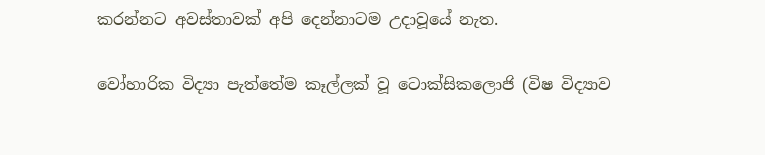කරන්නට අවස්තාවක් අපි දෙන්නාටම උදාවූයේ නැත.

වෝහාරික විද්‍යා පැත්තේම කෑල්ලක් වූ ටොක්සිකලොජි (විෂ විද්‍යාව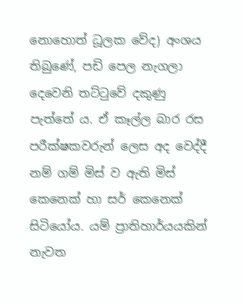නොහොත් ධූලක වේද) අංශය තිබුණේ, පඩි පෙල නැගලා දෙවෙනි තට්ටුවේ දකුණු පැත්තේ ය. ඒ කෑල්ල බාර රස පරීක්ෂකවරුන් ලෙස අද වෙද්දී නම් ගම් මිස් ව ඇති මිස් කෙනෙක් හා සර් කෙනෙක් සිටියෝය. යම් ප්‍රාතිහාර්යයකින් නැවත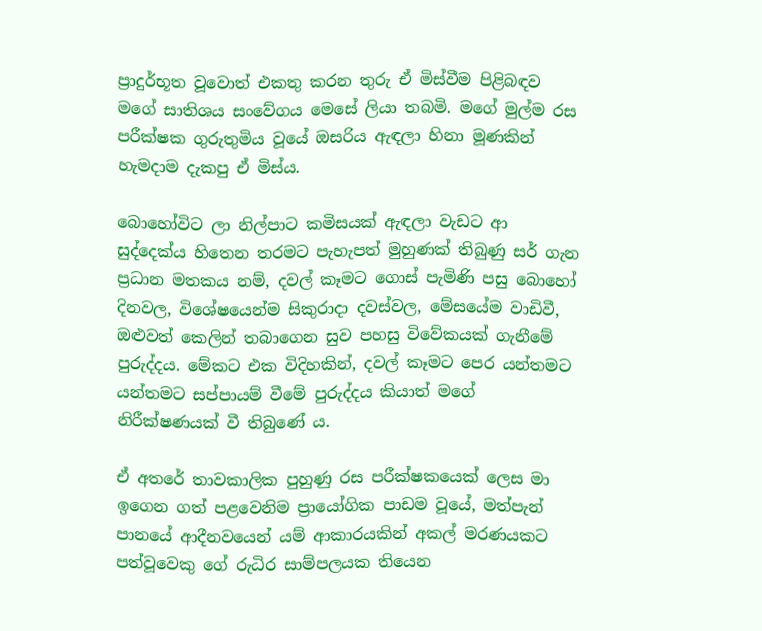ප්‍රාදුර්භූත වූවොත් එකතු කරන තුරු ඒ මිස්වීම පිළිබඳව මගේ සාතිශය සංවේගය මෙසේ ලියා තබමි. මගේ මුල්ම රස පරීක්ෂක ගුරුතුමිය වූයේ ඔසරිය ඇඳලා හිනා මූණකින් හැමදාම දැකපු ඒ මිස්ය.

බොහෝවිට ලා නිල්පාට කමිසයක් ඇඳලා වැඩට ආ සුද්දෙක්ය හිතෙන තරමට පැහැපත් මුහුණක් තිබුණු සර් ගැන ප්‍රධාන මතකය නම්, දවල් කෑමට ගොස් පැමිණි පසු බොහෝ දිනවල, විශේෂයෙන්ම සිකුරාදා දවස්වල, මේසයේම වාඩිවී, ඔළුවත් කෙලින් තබාගෙන සුව පහසු විවේකයක් ගැනීමේ පුරුද්දය. මේකට එක විදිහකින්, දවල් කෑමට පෙර යන්තමට යන්තමට සප්පායම් වීමේ පුරුද්දය කියාත් මගේ නිරීක්ෂණයක් වී තිබුණේ ය.

ඒ අතරේ තාවකාලික පුහුණු රස පරීක්ෂකයෙක් ලෙස මා ඉගෙන ගත් පළවෙනිම ප්‍රායෝගික පාඩම වූයේ, මත්පැන් පානයේ ආදීනවයෙන් යම් ආකාරයකින් අකල් මරණයකට පත්වූවෙකු ගේ රුධිර සාම්පලයක තියෙන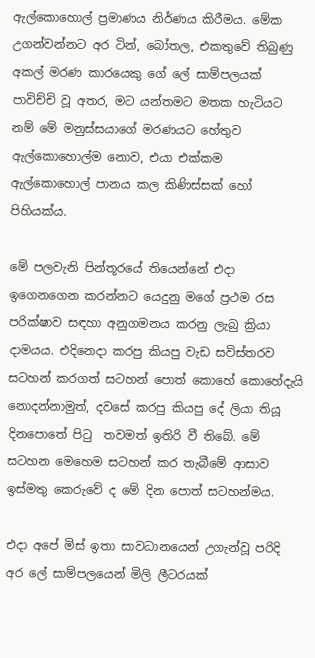ඇල්කොහොල් ප්‍රමාණය නිර්ණය කිරීමය. මේක උගන්වන්නට අර ‌ටින්, බෝතල, එකතුවේ තිබුණු අකල් මරණ කාරයෙකු ගේ ලේ සාම්පලයක් පාවිච්චි වූ අතර, මට යන්තමට මතක හැටියට නම් මේ මනුස්සයාගේ මරණයට හේතුව ඇල්කොහොල්ම නොව, එයා එක්කම ඇල්කොහොල් පානය කල කිණිස්සක් හෝ පිහියක්ය.

මේ පලවැනි පින්තූරයේ තියෙන්නේ එදා ඉගෙනගෙන කරන්නට යෙදුනු මගේ ප්‍රථම රස පරික්ෂාව සඳහා අනුගමනය කරනු ලැබු ක්‍රියා දාමයය. එදිනෙදා කරපු කියපු වැඩ සවිස්තරව සටහන් කරගත් සටහන් පොත් කොහේ කොහේදැයි නොදන්නාමුත්, දවසේ කරපු කියපු දේ ලියා තියූ දිනපොතේ පිටු  තවමත් ඉතිරි වී තිබේ. මේ සටහන මෙහෙම සටහන් කර තැබීමේ ආසාව ඉස්මතු කෙරුවේ ද මේ දින පොත් සටහන්මය.

එදා අපේ මිස් ඉතා සාවධානයෙන් උගැන්වූ පරිදි අර ලේ සාම්පලයෙන් මිලි ලීටරයක්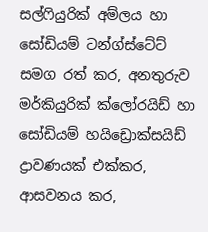සල්ෆියුරික් අම්ලය හා සෝඩියම් ටන්ග්ස්ටේට් සමග රත් කර, අනතුරුව මර්කියුරික් ක්ලෝරයිඩ් හා සෝඩියම් හයිඩ්‍රොක්සයිඩ් ද්‍රාවණයක් එක්කර, ආසවනය කර,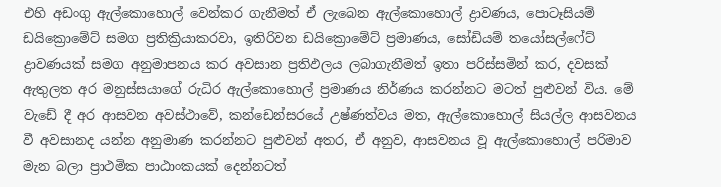එහි අඩංගු ඇල්කොහොල් වෙන්කර ගැනීමත් ඒ ලැබෙන ඇල්කොහොල් ද්‍රාවණය, පොටෑසියම් ඩයික්‍රොමේට් සමග ප්‍රතික්‍රියාකරවා, ඉතිරිවන ඩයික්‍රොමේට් ප්‍රමාණය, සෝඩියම් තයෝසල්ෆේට් ද්‍රාවණයක් සමග අනුමාපනය කර අවසාන ප්‍රතිඵලය ලබාගැනීමත් ඉතා පරිස්සමින් කර, දවසක් ඇතුලත අර මනුස්සයාගේ රුධිර ඇල්කොහොල් ප්‍රමාණය නිර්ණය කරන්නට මටත් පුළුවන් විය. මේ වැඩේ දී අර ආසවන අවස්ථාවේ, කන්ඩෙන්සරයේ උෂ්ණත්වය මත, ඇල්කොහොල් සියල්ල ආසවනය වී අවසානද යන්න අනුමාණ කරන්නට පුළුවන් අතර, ඒ අනුව, ආසවනය වූ ඇල්කොහොල් පරිමාව මැන බලා ප්‍රාථමික පාඨාංකයක් දෙන්නටත්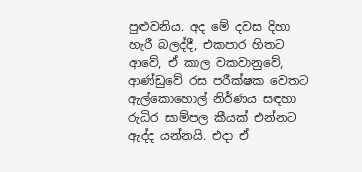පුළුවනිය. අද මේ දවස දිහා හැරී බලද්දී, එකපාර හිතට ආවේ, ඒ කාල වකවානුවේ, ආණ්ඩුවේ රස පරීක්ෂක වෙතට ඇල්කොහොල් නිර්ණය සඳහා රුධිර සාම්පල කීයක් එන්නට ඇද්ද යන්නයි. එදා ඒ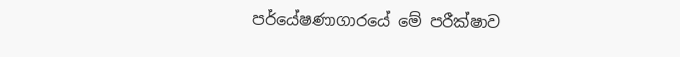පර්යේෂණාගාරයේ මේ පරීක්ෂාව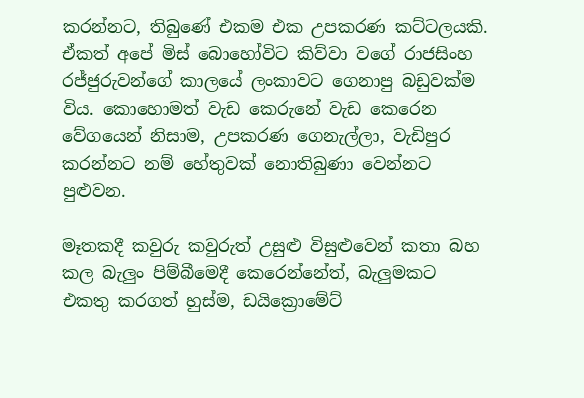කරන්නට, තිබුණේ එකම එක උපකරණ කට්ටලයකි. ඒකත් අපේ මිස් බොහෝවිට කිව්වා වගේ රාජසිංහ රජ්ජුරුවන්ගේ කාලයේ ලංකාවට ගෙනාපු බඩුවක්ම විය. කොහොමත් වැඩ කෙරුනේ වැඩ කෙරෙන වේගයෙන් නිසාම, උපකරණ ගෙනැල්ලා, වැඩිපුර කරන්නට නම් හේතුවක් නොතිබුණා වෙන්නට පුළුවන.

මෑතකදී කවුරු කවුරුත් උසුළු විසුළුවෙන් කතා බහ කල බැලුං පිම්බීමෙදී කෙරෙන්නේත්, බැලුමකට එකතු කරගත් හුස්ම, ඩයික්‍රොමේට්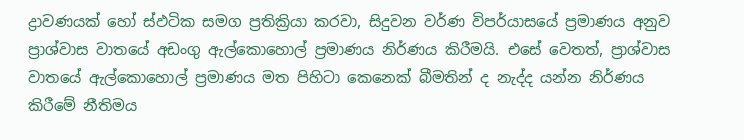ද්‍රාවණයක් හෝ ස්ඵටික සමග ප්‍රතික්‍රියා කරවා, සිදුවන වර්ණ විපර්යාසයේ ප්‍රමාණය අනුව ප්‍රාශ්වාස වාතයේ අඩංගු ඇල්කොහොල් ප්‍රමාණය නිර්ණය කිරීමයි. එසේ වෙතත්, ප්‍රාශ්වාස වාතයේ ඇල්කොහොල් ප්‍රමාණය මත පිහිටා කෙනෙක් බීමතින් ද නැද්ද යන්න නිර්ණය කිරීමේ නීතිමය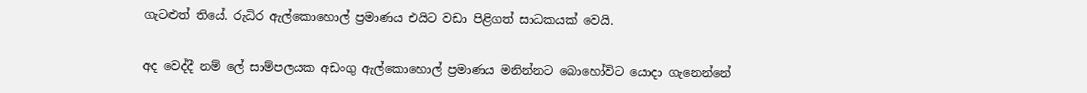ගැටළුත් තියේ. රුධිර ඇල්කොහොල් ප්‍රමාණය එයිට වඩා පිළිගත් සාධකයක් වෙයි.


අද වෙද්දී නම් ලේ සාම්පලයක අඩංගු ඇල්කොහොල් ප්‍රමාණය මනින්නට බොහෝවිට යොදා ගැනෙන්නේ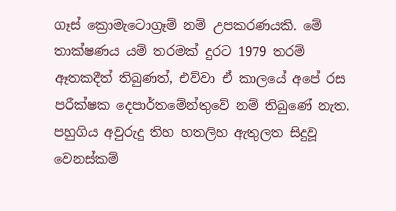ගෑස් ක්‍රොමැට‌ොග්‍රෑම් නම් උපකරණයකි. මේ තාක්ෂණය යම් තරමක් දුරට 1979 තරම් ඈතකදීත් තිබුණත්, එව්වා ඒ කාලයේ අපේ රස පරීක්ෂක දෙපාර්තමේන්තුවේ නම් තිබුණේ නැත. පහුගිය අවුරුදු තිහ හතලිහ ඇතුලත සිදුවූ වෙනස්කම්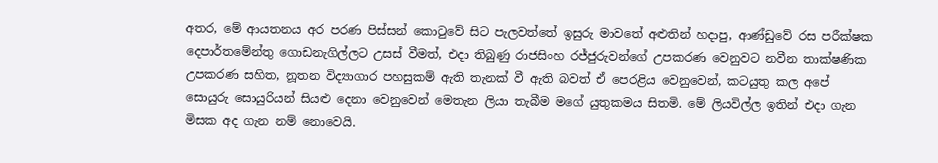අතර, මේ ආයතනය අර පරණ පිස්සන් කොටුවේ සිට පැලවත්තේ ඉසුරු මාවතේ අළුතින් හදාපු, ආණ්ඩුවේ රස පරීක්ෂක දෙපාර්තමේන්තු ගොඩනැගිල්ලට උසස් වීමත්, එදා තිබුණු රාජසිංහ රජ්ජුරුවන්ගේ උපකරණ වෙනුවට නවීන තාක්ෂණික උපකරණ සහිත, නූතන විද්‍යාගාර පහසුකම් ඇති තැනක් වී ඇති බවත් ඒ පෙරළිය වෙනුවෙන්, කටයුතු කල අපේ සොයුරු සොයුරියන් සියළු දෙනා වෙනුවෙන් මෙතැන ලියා තැබීම මගේ යුතුකමය සිතමි. මේ ලියවිල්ල ඉතින් එදා ගැන මිසක අද ගැන නම් නොවෙයි.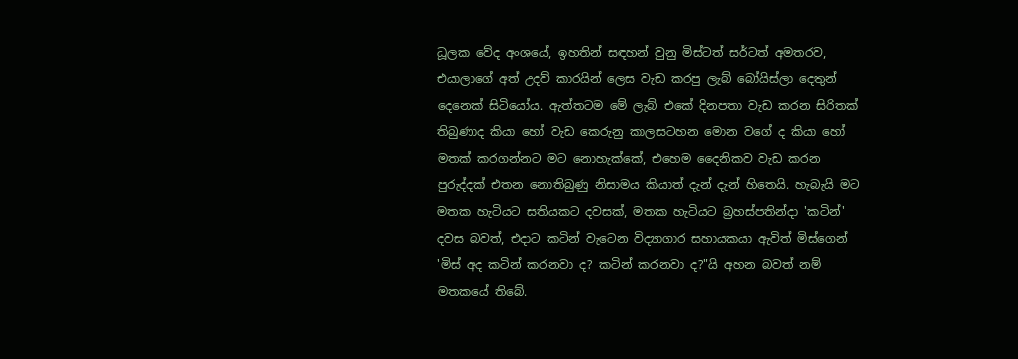ධූලක වේද අංශයේ, ඉහතින් සඳහන් වුනු මිස්ටත් සර්ටත් අමතරව, එයාලාගේ අත් උදව් කාරයින් ලෙස වැඩ කරපු ලැබ් බෝයිස්ලා දෙතුන් දෙනෙක් සිටියෝය. ඇත්තටම මේ ලැබ් එකේ දිනපතා වැඩ කරන සිරිතක් තිබුණාද කියා හෝ වැඩ කෙරුනු කාලසටහන මොන වගේ ද කියා හෝ මතක් කරගන්නට මට නොහැක්කේ, එහෙම දෛනිකව වැඩ කරන පුරුද්දක් එතන නොතිබුණු නිසාමය කියාත් දැන් දැන් හිතෙයි. හැබැයි මට මතක හැටියට සතියකට දවසක්, මතක හැටියට බ්‍රහස්පතින්දා 'කටින්' දවස බවත්, එදාට කටින් වැටෙන විද්‍යාගාර සහායකයා ඇවිත් මිස්ගෙන් 'මිස් අද කටින් කරනවා ද? කටින් කරනවා ද?"යි අහන බවත් නම් මතකයේ තිබේ.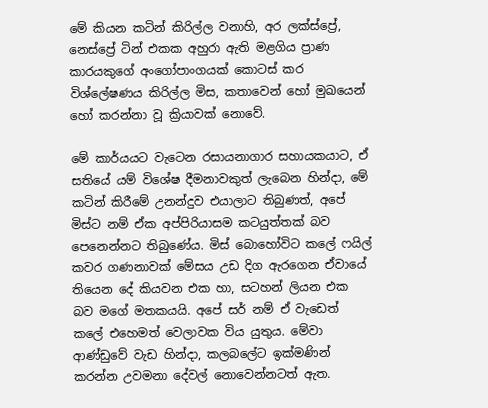මේ කියන කටින් කිරිල්ල වනාහි, අර ලක්ස්ප්‍රේ, නෙස්ප්‍රේ ටින් එකක අහුරා ඇති මළගිය ප්‍රාණ කාරයකුගේ අංගෝපාංගයක් කොටස් කර විශ්ලේෂණය කිරිල්ල මිස, කතාවෙන් හෝ මුඛයෙන් හෝ කරන්නා වූ ක්‍රියාවක් නොවේ.

මේ කාර්යයට වැටෙන රසායනාගාර සහායකයාට, ඒ සතියේ යම් විශේෂ දීමනාවකුත් ලැබෙන හින්දා, මේ කටින් කිරීමේ උනන්දුව එයාලාට තිබුණත්, අපේ මිස්ට නම් ඒක අප්පිරියාසම කටයුත්තක් බව පෙනෙන්නට තිබුණේය. මිස් බොහෝවිට කලේ ෆයිල් කවර ගණනාවක් මේසය උඩ දිග ඇරගෙන ඒවායේ තියෙන දේ කියවන එක හා, සටහන් ලියන එක බව මගේ මතකයයි. අපේ සර් නම් ඒ වැඩෙත් කලේ එහෙමත් වෙලාවක විය යුතුය. මේවා ආණ්ඩුවේ වැඩ හින්දා, කලබලේට ඉක්මණින් කරන්න උවමනා දේවල් නොවෙන්නටත් ඇත.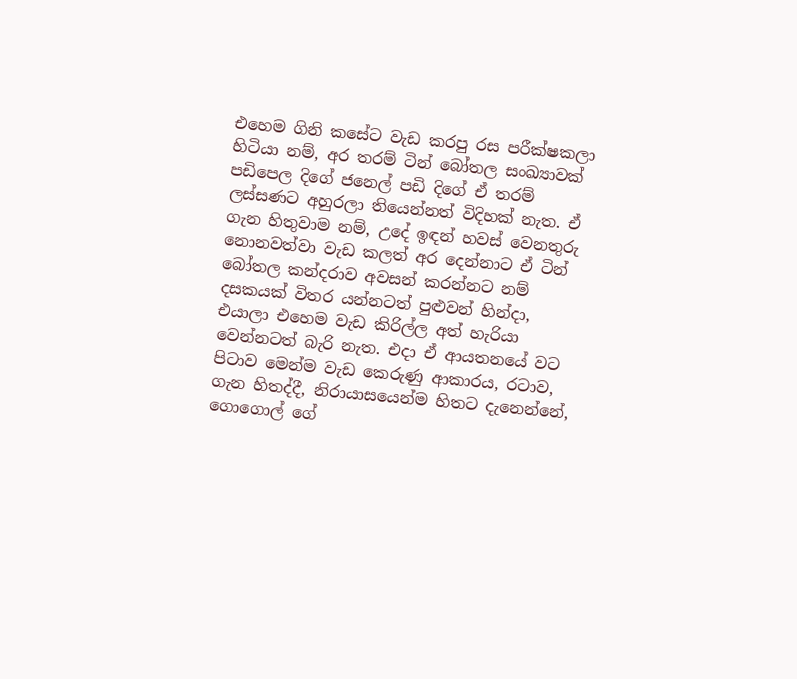එහෙම ගිනි කසේට වැඩ කරපු රස පරීක්ෂකලා හිටියා නම්, අර තරම් ටින් බෝතල සංඛ්‍යාවක් පඩිපෙල දිගේ ජනෙල් පඩි දිගේ ඒ තරම් ලස්සණට අහුරලා තියෙන්නත් විදිහක් නැත. ඒ ගැන හිතුවාම නම්, උදේ ඉඳන් හවස් වෙනතුරු නොනවත්වා වැඩ කලත් අර දෙන්නාට ඒ ටින් බෝතල කන්දරාව අවසන් කරන්නට නම් දසකයක් විතර යන්නටත් පුළුවන් හින්දා, එයාලා එහෙම වැඩ කිරිල්ල අත් හැරියා වෙන්නටත් බැරි නැත. එදා ඒ ආයතනයේ වට පිටාව මෙන්ම වැඩ කෙරුණු ආකාරය, රටාව, ගැන හිතද්දී, නිරායාසයෙන්ම හිතට දැනෙන්නේ, ගොගොල් ගේ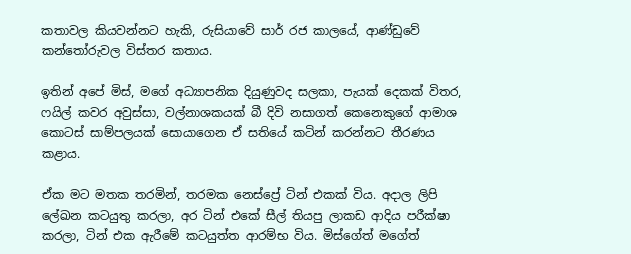කතාවල කියවන්නට හැකි, රුසියාවේ සාර් රජ කාලයේ, ආණ්ඩුවේ කන්තෝරුවල විස්තර කතාය.

ඉතින් අපේ මිස්, මගේ අධ්‍යාපනික දියුණුවද සලකා, පැයක් දෙකක් විතර, ෆයිල් කවර අවුස්සා, වල්නාශකයක් බී දිවි නසාගත් කෙනෙකුගේ ආමාශ කොටස් සාම්පලයක් සොයාගෙන ඒ සතියේ කටින් කරන්නට තීරණය කළාය.

ඒක මට මතක තරමින්, තරමක නෙස්ප්‍රේ ටින් එකක් විය. අදාල ලිපි ලේඛන කටයුතු කරලා, අර ටින් එකේ සීල් තියපු ලාකඩ ආදිය පරීක්ෂා කරලා, ටින් එක ඇරීමේ කටයුත්ත ආරම්භ විය. මිස්ගේත් මගේත්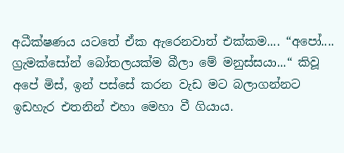අධීක්ෂණය යටතේ ඒක ඇරෙනවාත් එක්කම.... “අපෝ.... ග්‍රැමක්සෝන් බෝතලයක්ම බීලා මේ මනුස්සයා...“ කිවූ අපේ මිස්, ඉන් පස්සේ කරන වැඩ මට බලාගන්නට ඉඩහැර එතනින් එහා මෙහා වී ගියාය.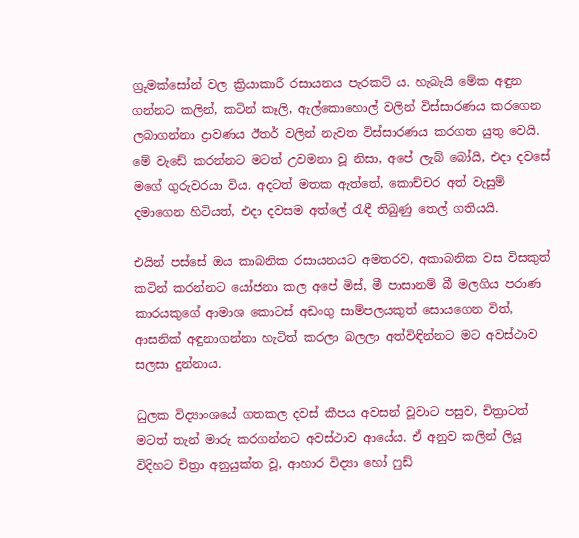ග්‍රුමක්සෝන් වල ක්‍රියාකාරී රසායනය පැරකට් ය. හැබැයි මේක අඳුන ගන්නට කලින්, කටින් කෑලි, ඇල්කොහොල් වලින් විස්සාරණය කරගෙන ලබාගන්නා ද්‍රාවණය ඊතර් වලින් නැවත විස්සාරණය කරගත යුතු වෙයි. මේ වැඩේ කරන්නට මටත් උවමනා වූ නිසා, අපේ ලැබ් බෝයි, එදා දවසේ මගේ ගුරුවරයා විය. අදටත් මතක ඇත්තේ, කොච්චර අත් වැසුම් දමාගෙන හිටියත්, එදා දවසම අත්ලේ රැඳී තිබුණු තෙල් ගතියයි.

එයින් පස්සේ ඔය කාබනික රසායනයට අමතරව, අකාබනික වස විසකුත් කටින් කරන්නට යෝජනා කල අපේ මිස්, මී පාසානම් බී මලගිය පරාණ කාරයකුගේ ආමාශ කොටස් අඩංගු සාම්පලයකුත් සොයගෙන විත්, ආසනික් අඳුනාගන්නා හැටිත් කරලා බලලා අත්විඳින්නට මට අවස්ථාව සලසා දුන්නාය.

ධුලක විද්‍යාංශයේ ගතකල දවස් කීපය අවසන් වූවාට පසුව, චිත්‍රාටත් මටත් තැන් මාරු කරගන්නට අවස්ථාව ආයේය. ඒ අනුව කලින් ලියූ විදිහට චිත්‍රා අනුයුක්ත වූ, ආහාර විද්‍යා හෝ ෆුඩ්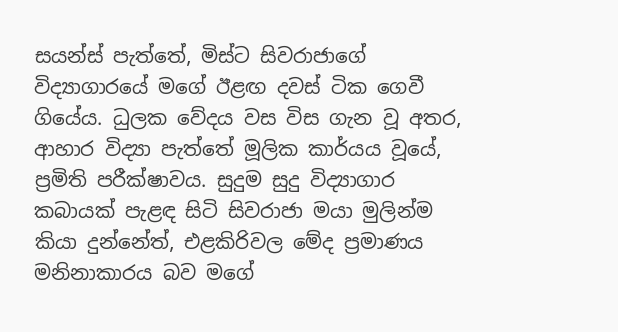සයන්ස් පැත්තේ, මිස්ට සිවරාජාගේ විද්‍යාගාරයේ මගේ ඊළඟ දවස් ටික ගෙවී ගියේය. ධුලක වේදය වස විස ගැන වූ අතර, ආහාර විද්‍යා පැත්තේ මූලික කාර්යය වූයේ, ප්‍රමිති පරීක්ෂාවය. සුදුම සුදු විද්‍යාගාර කබායක් පැළඳ සිටි සිවරාජා මයා මුලින්ම කියා දුන්නේත්, එළකිරිවල මේද ප්‍රමාණය මනිනාකාරය බව මගේ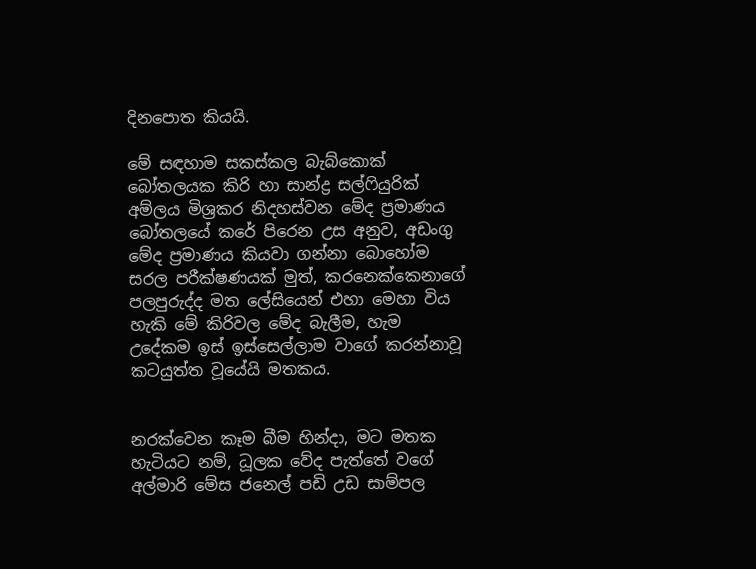දිනපොත කියයි.

මේ සඳහාම සකස්කල බැබ්කොක් බෝතලයක කිරි හා සාන්ද්‍ර සල්ෆියුරික් අම්ලය මිශ්‍රකර නිදහස්වන මේද ප්‍රමාණය බෝතලයේ කරේ පිරෙන උස අනුව, අඩංගු මේද ප්‍රමාණය කියවා ගන්නා බොහෝම සරල පරීක්ෂණයක් මුත්, කරනෙක්කෙනාගේ පලපුරුද්ද මත ලේසියෙන් එහා මෙහා විය හැකි මේ කිරිවල මේද බැලීම, හැම උදේකම ඉස් ඉස්සෙල්ලාම වාගේ කරන්නාවූ කටයුත්ත වූයේයි මතකය.


නරක්වෙන කෑම බීම හින්දා, මට මතක හැටියට නම්, ධූලක වේද පැත්තේ වගේ අල්මාරි මේස ජනෙල් පඩි උඩ සාම්පල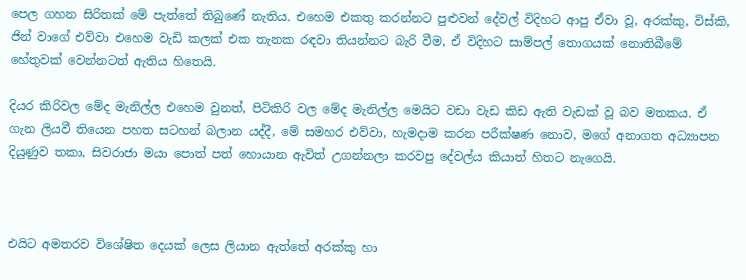පෙල ගහන සිරිතක් මේ පැත්තේ තිබුණේ නැතිය. එහෙම එකතු කරන්නට පුළුවන් දේවල් විදිහට ආපු ඒවා වූ, අරක්කු, විස්කි, ජින් වාගේ එව්වා එහෙම වැඩි කලක් එක තැනක රඳවා තියන්නට බැරි වීම, ඒ විදිහට සාම්පල් තොගයක් නොතිබීමේ හේතුවක් වෙන්නටත් ඇතිය හිතෙයි.

දියර කිරිවල මේද මැනිල්ල එහෙම වුනත්, පිටිකිරි වල මේද මැනිල්ල මෙයිට වඩා වැඩ කිඩ ඇති වැඩක් වූ බව මතකය. ඒ ගැන ලියවී තියෙන පහත සටහන් බලාන යද්දී, මේ සමහර එව්වා, හැමදාම කරන පරීක්ෂණ නොව, මගේ අනාගත අධ්‍යාපන දියුණුව තකා, සිවරාජා මයා පොත් පත් හොයාන ඇවිත් උගන්නලා කරවපු දේවල්ය කියාත් හිතට නැගෙයි.



එයිට අමතරව විශේෂිත දෙයක් ලෙස ලියාන ඇත්තේ අරක්කු හා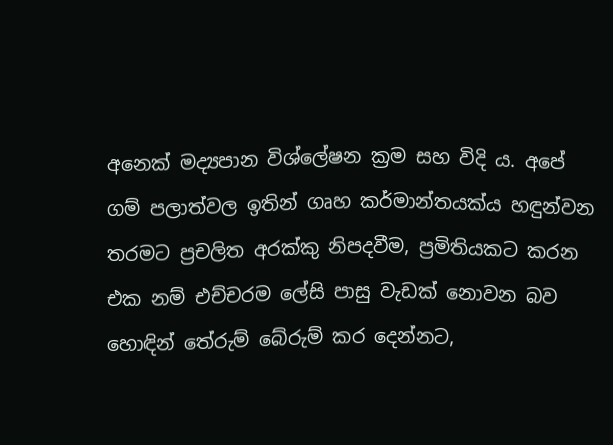අනෙක් මද්‍යපාන විශ්ලේෂන ක්‍රම සහ විදි ය. අපේ ගම් පලාත්වල ඉතින් ගෘහ කර්මාන්තයක්ය හඳුන්වන තරමට ප්‍රචලිත අරක්කු නිපදවීම, ප්‍රමිතියකට කරන එක නම් එච්චරම ලේසි පාසු වැඩක් නොවන බව හොඳින් තේරුම් බේරුම් කර දෙන්නට,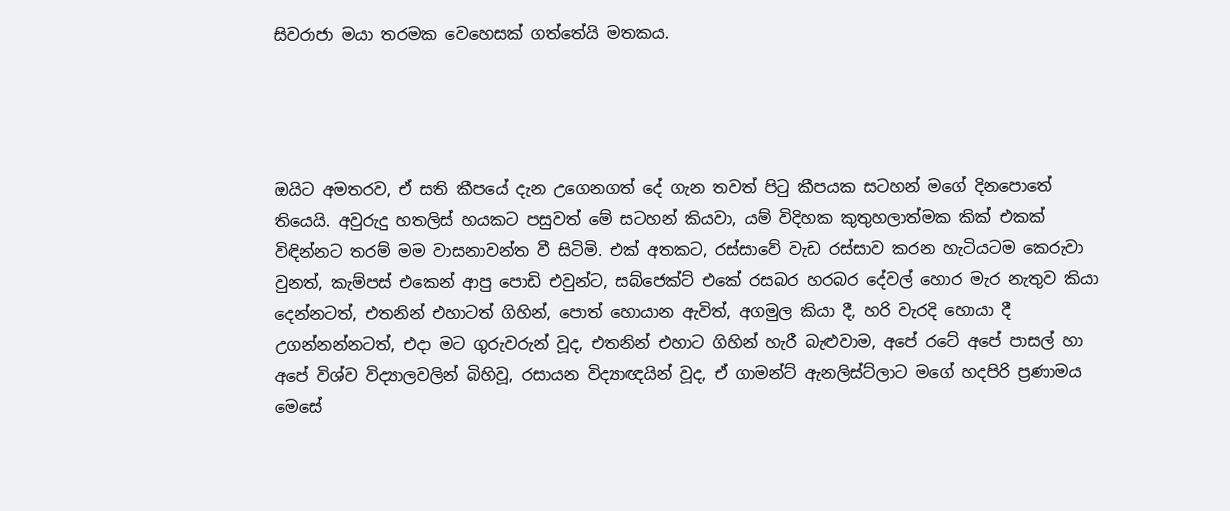සිවරාජා මයා තරමක වෙහෙසක් ගත්තේයි මතකය.




ඔයිට අමතරව, ඒ සති කීපයේ දැන උගෙනගත් දේ ගැන තවත් පිටු කීපයක සටහන් මගේ දිනපොතේ තියෙයි. අවුරුදු හතලිස් හයකට පසුවත් මේ සටහන් කියවා, යම් විදිහක කුතුහලාත්මක කික් එකක් විඳින්නට තරම් මම වාසනාවන්ත වී සිටිමි. එක් අතකට, රස්සාවේ වැඩ රස්සාව කරන හැටියටම කෙරුවා වුනත්, කැම්පස් එකෙන් ආපු පොඩි එවුන්ට, සබ්ජෙක්ට් එකේ රසබර හරබර දේවල් හොර මැර නැතුව කියා දෙන්නටත්, එතනින් එහාටත් ගිහින්, පොත් හොයාන ඇවිත්, අගමුල කියා දී, හරි වැරදි හොයා දී උගන්නන්නටත්, එදා මට ගුරුවරුන් වූද, එතනින් එහාට ගිහින් හැරී බැළුවාම, අපේ රටේ අපේ පාසල් හා අපේ විශ්ව විද්‍යාලවලින් බිහිවූ, රසායන විද්‍යාඥයින් වූද, ඒ ගාමන්ට් ඇනලිස්ට්ලාට මගේ හදපිරි ප්‍රණාමය මෙසේ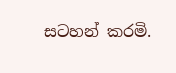සටහන් කරමි.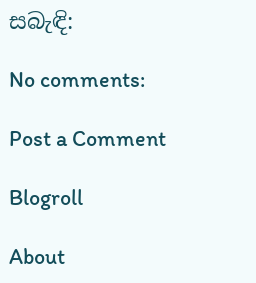සබැඳි:

No comments:

Post a Comment

Blogroll

About